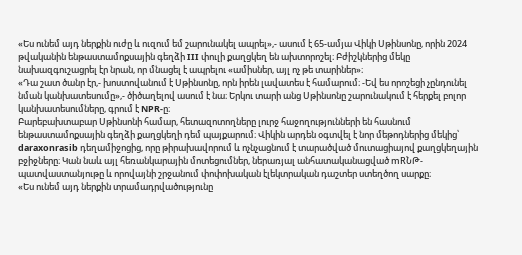«Ես ունեմ այդ ներքին ուժը և ուզում եմ շարունակել ապրել»,- ասում է 65-ամյա Վիկի Սթինսոնը, որին 2024 թվականին ենթաստամոքսային գեղձի III փուլի քաղցկեղ են ախտորոշել։ Բժիշկներից մեկը նախազգուշացրել էր նրան, որ մնացել է ապրելու «ամիսներ, այլ ոչ թե տարիներ»։
«Դա շատ ծանր էր,- խոստովանում է Սթինսոնը, որն իրեն լավատես է համարում։ -Եվ ես որոշեցի չընդունել նման կանխատեսումը»,- ծիծաղելով ասում է նա։ Երկու տարի անց Սթինսոնը շարունակում է հերքել բոլոր կանխատեսումները, գրում է NPR-ը։
Բարեբախտաբար Սթինսոնի համար, հետազոտողները լուրջ հաջողությունների են հասնում ենթաստամոքսային գեղձի քաղցկեղի դեմ պայքարում։ Վիկին արդեն օգտվել է նոր մեթոդներից մեկից՝ daraxonrasib դեղամիջոցից, որը թիրախավորում և ոչնչացնում է տարածված մուտացիայով քաղցկեղային բջիջները։ Կան նաև այլ հեռանկարային մոտեցումներ, ներառյալ անհատականացված mRՆԹ-պատվաստանյութը և որովայնի շրջանում փոփոխական էլեկտրական դաշտեր ստեղծող սարքը։
«Ես ունեմ այդ ներքին տրամադրվածությունը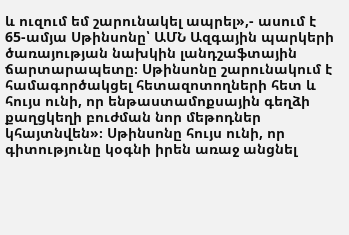և ուզում եմ շարունակել ապրել»,- ասում է 65-ամյա Սթինսոնը՝ ԱՄՆ Ազգային պարկերի ծառայության նախկին լանդշաֆտային ճարտարապետը։ Սթինսոնը շարունակում է համագործակցել հետազոտողների հետ և հույս ունի, որ ենթաստամոքսային գեղձի քաղցկեղի բուժման նոր մեթոդներ կհայտնվեն»։ Սթինսոնը հույս ունի, որ գիտությունը կօգնի իրեն առաջ անցնել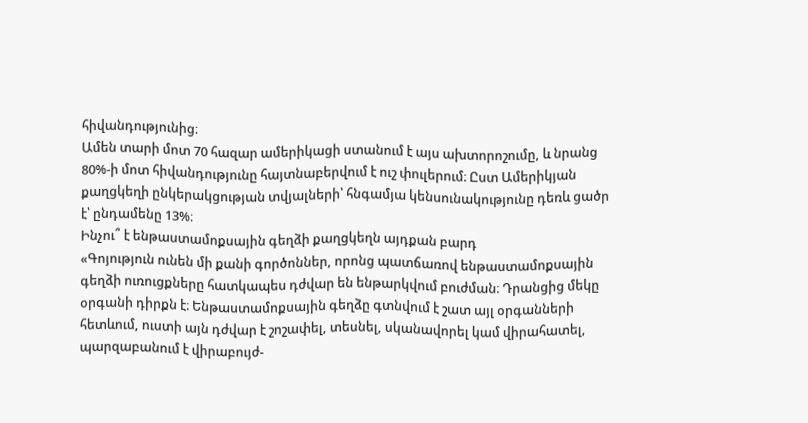հիվանդությունից։
Ամեն տարի մոտ 70 հազար ամերիկացի ստանում է այս ախտորոշումը, և նրանց 80%-ի մոտ հիվանդությունը հայտնաբերվում է ուշ փուլերում։ Ըստ Ամերիկյան քաղցկեղի ընկերակցության տվյալների՝ հնգամյա կենսունակությունը դեռև ցածր է՝ ընդամենը 13%։
Ինչու՞ է ենթաստամոքսային գեղձի քաղցկեղն այդքան բարդ
«Գոյություն ունեն մի քանի գործոններ, որոնց պատճառով ենթաստամոքսային գեղձի ուռուցքները հատկապես դժվար են ենթարկվում բուժման։ Դրանցից մեկը օրգանի դիրքն է։ Ենթաստամոքսային գեղձը գտնվում է շատ այլ օրգանների հետևում, ուստի այն դժվար է շոշափել, տեսնել, սկանավորել կամ վիրահատել, պարզաբանում է վիրաբույժ-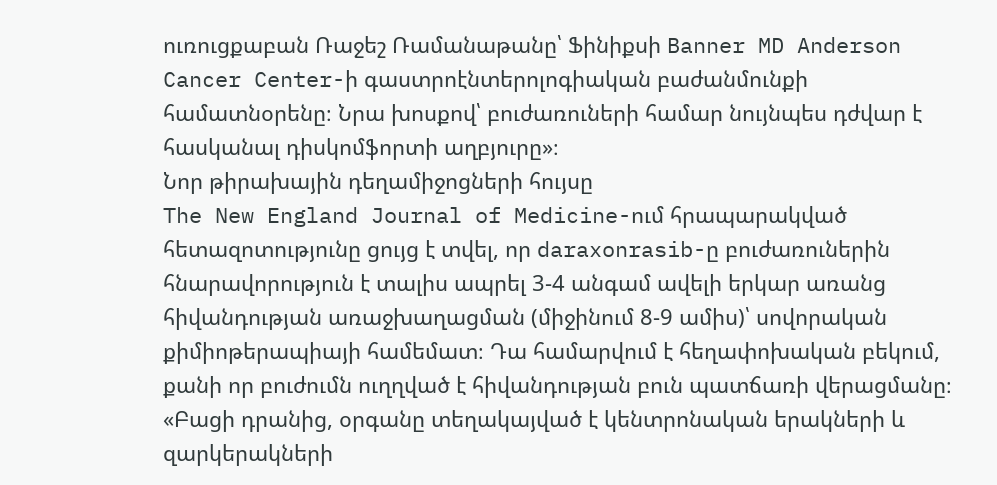ուռուցքաբան Ռաջեշ Ռամանաթանը՝ Ֆինիքսի Banner MD Anderson Cancer Center-ի գաստրոէնտերոլոգիական բաժանմունքի համատնօրենը։ Նրա խոսքով՝ բուժառուների համար նույնպես դժվար է հասկանալ դիսկոմֆորտի աղբյուրը»։
Նոր թիրախային դեղամիջոցների հույսը
The New England Journal of Medicine-ում հրապարակված հետազոտությունը ցույց է տվել, որ daraxonrasib-ը բուժառուներին հնարավորություն է տալիս ապրել 3-4 անգամ ավելի երկար առանց հիվանդության առաջխաղացման (միջինում 8-9 ամիս)՝ սովորական քիմիոթերապիայի համեմատ։ Դա համարվում է հեղափոխական բեկում, քանի որ բուժումն ուղղված է հիվանդության բուն պատճառի վերացմանը։
«Բացի դրանից, օրգանը տեղակայված է կենտրոնական երակների և զարկերակների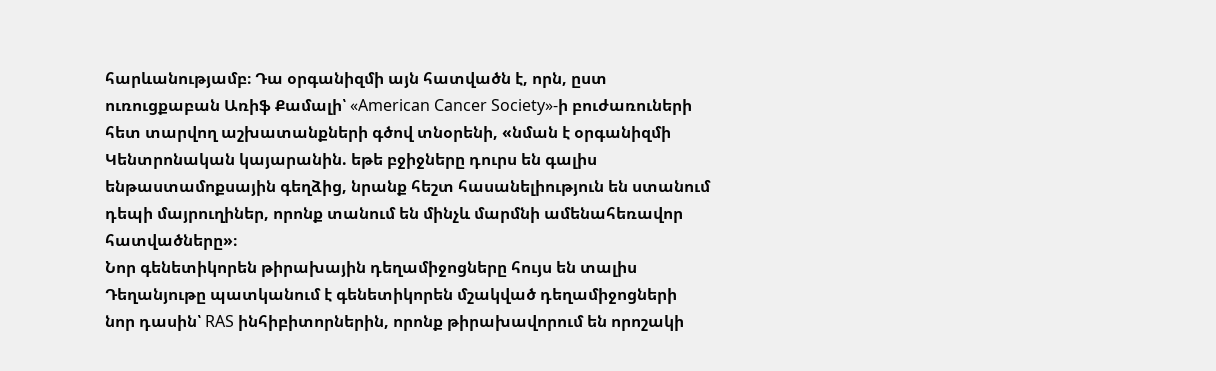հարևանությամբ։ Դա օրգանիզմի այն հատվածն է, որն, ըստ ուռուցքաբան Առիֆ Քամալի՝ «American Cancer Society»-ի բուժառուների հետ տարվող աշխատանքների գծով տնօրենի, «նման է օրգանիզմի Կենտրոնական կայարանին. եթե բջիջները դուրս են գալիս ենթաստամոքսային գեղձից, նրանք հեշտ հասանելիություն են ստանում դեպի մայրուղիներ, որոնք տանում են մինչև մարմնի ամենահեռավոր հատվածները»։
Նոր գենետիկորեն թիրախային դեղամիջոցները հույս են տալիս
Դեղանյութը պատկանում է գենետիկորեն մշակված դեղամիջոցների նոր դասին՝ RAS ինհիբիտորներին, որոնք թիրախավորում են որոշակի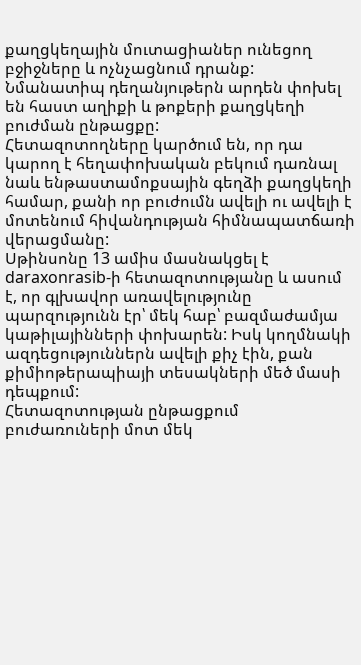քաղցկեղային մուտացիաներ ունեցող բջիջները և ոչնչացնում դրանք: Նմանատիպ դեղանյութերն արդեն փոխել են հաստ աղիքի և թոքերի քաղցկեղի բուժման ընթացքը:
Հետազոտողները կարծում են, որ դա կարող է հեղափոխական բեկում դառնալ նաև ենթաստամոքսային գեղձի քաղցկեղի համար, քանի որ բուժումն ավելի ու ավելի է մոտենում հիվանդության հիմնապատճառի վերացմանը:
Սթինսոնը 13 ամիս մասնակցել է daraxonrasib-ի հետազոտությանը և ասում է, որ գլխավոր առավելությունը պարզությունն էր՝ մեկ հաբ՝ բազմաժամյա կաթիլայինների փոխարեն: Իսկ կողմնակի ազդեցություններն ավելի քիչ էին, քան քիմիոթերապիայի տեսակների մեծ մասի դեպքում:
Հետազոտության ընթացքում բուժառուների մոտ մեկ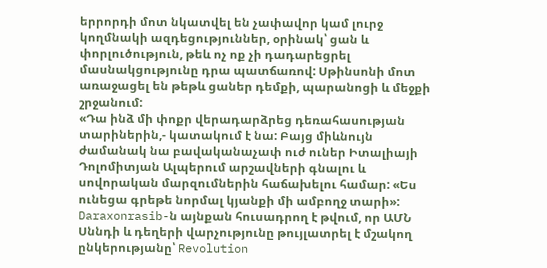երրորդի մոտ նկատվել են չափավոր կամ լուրջ կողմնակի ազդեցություններ, օրինակ՝ ցան և փորլուծություն, թեև ոչ ոք չի դադարեցրել մասնակցությունը դրա պատճառով: Սթինսոնի մոտ առաջացել են թեթև ցաներ դեմքի, պարանոցի և մեջքի շրջանում:
«Դա ինձ մի փոքր վերադարձրեց դեռահասության տարիներին,- կատակում է նա: Բայց միևնույն ժամանակ նա բավականաչափ ուժ ուներ Իտալիայի Դոլոմիտյան Ալպերում արշավների գնալու և սովորական մարզումներին հաճախելու համար: «Ես ունեցա գրեթե նորմալ կյանքի մի ամբողջ տարի»:
Daraxonrasib-ն այնքան հուսադրող է թվում, որ ԱՄՆ Սննդի և դեղերի վարչությունը թույլատրել է մշակող ընկերությանը՝ Revolution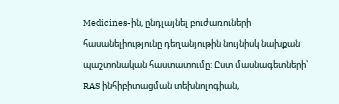Medicines-ին, ընդլայնել բուժառուների հասանելիությունը դեղանյութին նույնիսկ նախքան պաշտոնական հաստատումը: Ըստ մասնագետների՝ RAS ինհիբիտացման տեխնոլոգիան,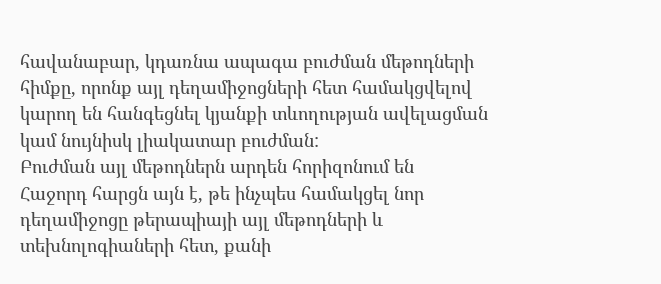հավանաբար, կդառնա ապագա բուժման մեթոդների հիմքը, որոնք այլ դեղամիջոցների հետ համակցվելով կարող են հանգեցնել կյանքի տևողության ավելացման կամ նույնիսկ լիակատար բուժման:
Բուժման այլ մեթոդներն արդեն հորիզոնում են
Հաջորդ հարցն այն է, թե ինչպես համակցել նոր դեղամիջոցը թերապիայի այլ մեթոդների և տեխնոլոգիաների հետ, քանի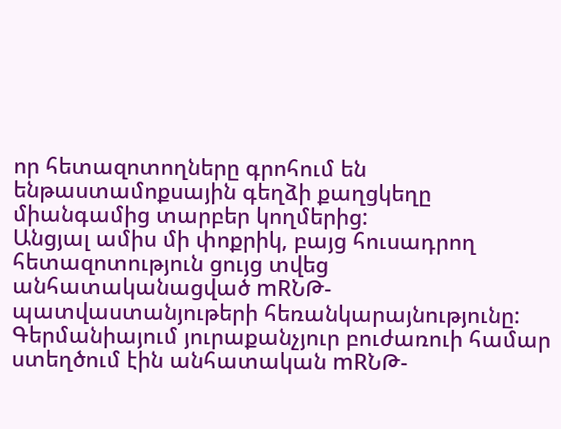որ հետազոտողները գրոհում են ենթաստամոքսային գեղձի քաղցկեղը միանգամից տարբեր կողմերից:
Անցյալ ամիս մի փոքրիկ, բայց հուսադրող հետազոտություն ցույց տվեց անհատականացված mRՆԹ-պատվաստանյութերի հեռանկարայնությունը: Գերմանիայում յուրաքանչյուր բուժառուի համար ստեղծում էին անհատական mRՆԹ-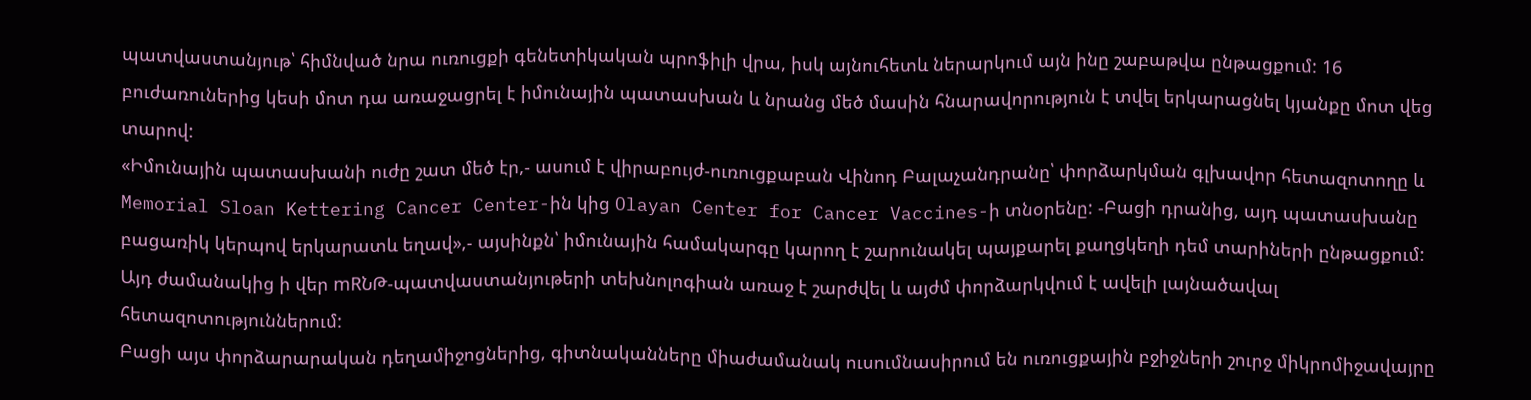պատվաստանյութ՝ հիմնված նրա ուռուցքի գենետիկական պրոֆիլի վրա, իսկ այնուհետև ներարկում այն ինը շաբաթվա ընթացքում: 16 բուժառուներից կեսի մոտ դա առաջացրել է իմունային պատասխան և նրանց մեծ մասին հնարավորություն է տվել երկարացնել կյանքը մոտ վեց տարով:
«Իմունային պատասխանի ուժը շատ մեծ էր,- ասում է վիրաբույժ-ուռուցքաբան Վինոդ Բալաչանդրանը՝ փորձարկման գլխավոր հետազոտողը և Memorial Sloan Kettering Cancer Center-ին կից Olayan Center for Cancer Vaccines-ի տնօրենը: -Բացի դրանից, այդ պատասխանը բացառիկ կերպով երկարատև եղավ»,- այսինքն՝ իմունային համակարգը կարող է շարունակել պայքարել քաղցկեղի դեմ տարիների ընթացքում:
Այդ ժամանակից ի վեր mRՆԹ-պատվաստանյութերի տեխնոլոգիան առաջ է շարժվել և այժմ փորձարկվում է ավելի լայնածավալ հետազոտություններում:
Բացի այս փորձարարական դեղամիջոցներից, գիտնականները միաժամանակ ուսումնասիրում են ուռուցքային բջիջների շուրջ միկրոմիջավայրը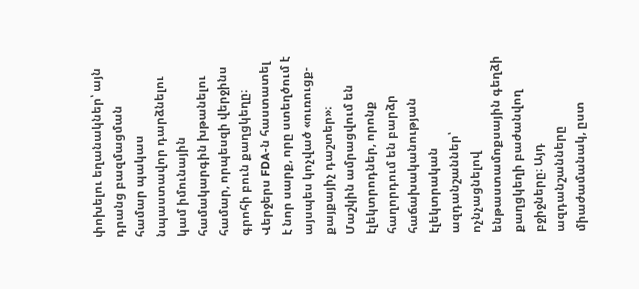փոխելու եղանակներ՝ այն դրանց բազմացման համար պակաս նպաստավոր դարձնելու կամ իմունային համակարգին խթանելու համար, որպեսզի վերջինս գրոհի բուն քաղցկեղը։
Վերջերս FDA-ն հաստատել է նոր սարք, որը ստեղծում է այսպես կոչված «ուռուցք-քայքայիչ դաշտեր»։ Մաշկին ամրացվում են էլեկտրոդներ, որոնք հաղորդում են բարձր հաճախականության էլեկտրական ազդանշաններ՝ ոչնչացնելով ենթաստամոքսային գեղձի քաղցկեղի բաժանվող բջիջները։ Այդ ազդանշանները միաժամանակ, ըստ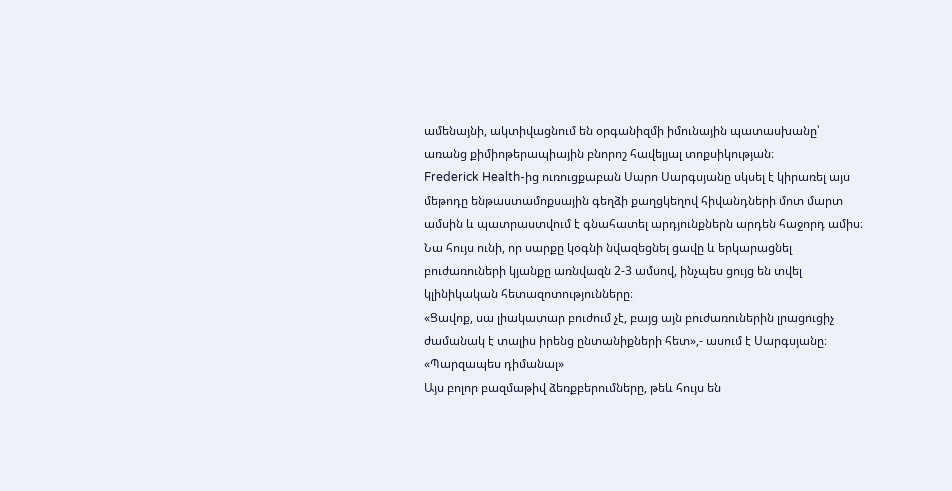ամենայնի, ակտիվացնում են օրգանիզմի իմունային պատասխանը՝ առանց քիմիոթերապիային բնորոշ հավելյալ տոքսիկության։
Frederick Health-ից ուռուցքաբան Սարո Սարգսյանը սկսել է կիրառել այս մեթոդը ենթաստամոքսային գեղձի քաղցկեղով հիվանդների մոտ մարտ ամսին և պատրաստվում է գնահատել արդյունքներն արդեն հաջորդ ամիս։ Նա հույս ունի, որ սարքը կօգնի նվազեցնել ցավը և երկարացնել բուժառուների կյանքը առնվազն 2-3 ամսով, ինչպես ցույց են տվել կլինիկական հետազոտությունները։
«Ցավոք, սա լիակատար բուժում չէ, բայց այն բուժառուներին լրացուցիչ ժամանակ է տալիս իրենց ընտանիքների հետ»,- ասում է Սարգսյանը։
«Պարզապես դիմանալ»
Այս բոլոր բազմաթիվ ձեռքբերումները, թեև հույս են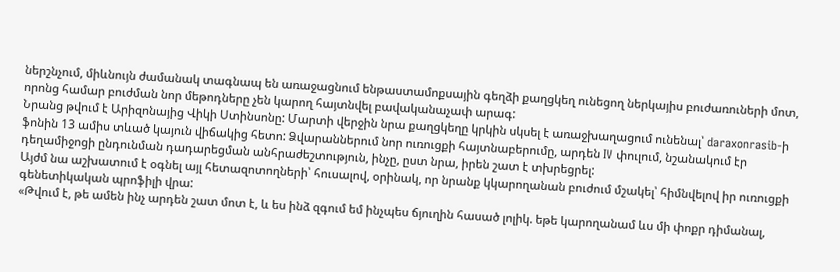ներշնչում, միևնույն ժամանակ տագնապ են առաջացնում ենթաստամոքսային գեղձի քաղցկեղ ունեցող ներկայիս բուժառուների մոտ, որոնց համար բուժման նոր մեթոդները չեն կարող հայտնվել բավականաչափ արագ:
Նրանց թվում է Արիզոնայից Վիկի Ստինսոնը: Մարտի վերջին նրա քաղցկեղը կրկին սկսել է առաջխաղացում ունենալ՝ daraxonrasib-ի ֆոնին 13 ամիս տևած կայուն վիճակից հետո: Ձվարաններում նոր ուռուցքի հայտնաբերումը, արդեն IV փուլում, նշանակում էր դեղամիջոցի ընդունման դադարեցման անհրաժեշտություն, ինչը, ըստ նրա, իրեն շատ է տխրեցրել:
Այժմ նա աշխատում է օգնել այլ հետազոտողների՝ հուսալով, օրինակ, որ նրանք կկարողանան բուժում մշակել՝ հիմնվելով իր ուռուցքի գենետիկական պրոֆիլի վրա:
«Թվում է, թե ամեն ինչ արդեն շատ մոտ է, և ես ինձ զգում եմ ինչպես ճյուղին հասած լոլիկ. եթե կարողանամ ևս մի փոքր դիմանալ,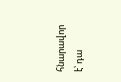հնարավոր է՝ դա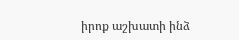իրոք աշխատի ինձ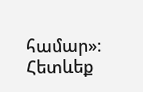համար»։
Հետևեք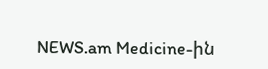NEWS.am Medicine-ին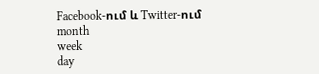Facebook-ում և Twitter-ում
month
week
day